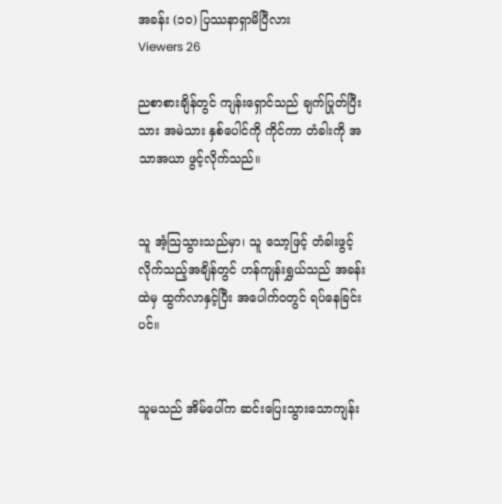အခန်း (၁၀) ပြဿနာရှာမိပြီလား
Viewers 26

ညစာစားချိန်တွင် ကျန်းရှောင်သည် ချက်ပြုတ်ပြီးသား အမဲသား နှစ်ပေါင်ကို ကိုင်ကာ တံခါးကို အသာအယာ ဖွင့်လိုက်သည်။


သူ အံ့သြသွားသည်မှာ၊ သူ သော့ဖြင့် တံခါးဖွင့်လိုက်သည့်အချိန်တွင် ဟန်ကျန်းရွှယ်သည် အခန်းထဲမှ ထွက်လာနှင့်ပြီး အပေါက်ဝတွင် ရပ်နေခြင်းပင်။


သူမသည် အိမ်ပေါ်က ဆင်းပြေးသွားသောကျန်း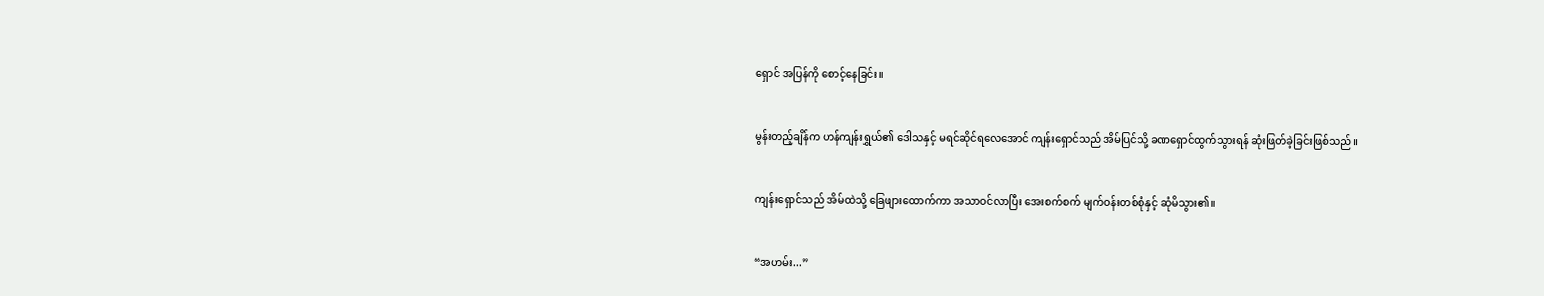ရှောင် အပြန်ကို စောင့်နေခြင်း။


မွန်းတည့်ချိန်က ဟန်ကျန်းရွှယ်၏ ဒေါသနှင့် မရင်ဆိုင်ရလေအောင် ကျန်းရှောင်သည် အိမ်ပြင်သို့ ခဏရှောင်ထွက်သွားရန် ဆုံးဖြတ်ခဲ့ခြင်းဖြစ်သည်။


ကျန်းရှောင်သည် အိမ်ထဲသို့ ခြေဖျားထောက်ကာ အသာဝင်လာပြီး အေးစက်စက် မျက်ဝန်းတစ်စုံနှင့် ဆုံမိသွား၏။


“အဟမ်း...”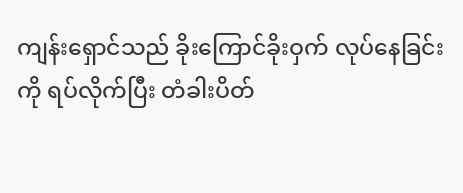ကျန်းရှောင်သည် ခိုးကြောင်ခိုးဝှက် လုပ်နေခြင်းကို ရပ်လိုက်ပြီး တံခါးပိတ်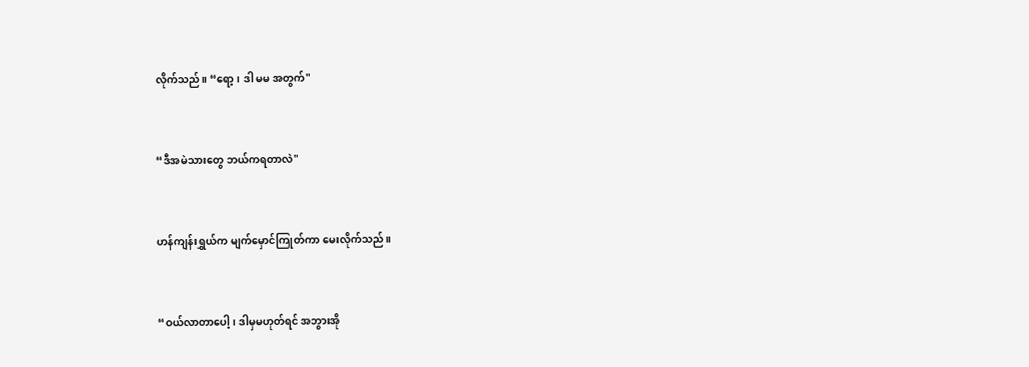လိုက်သည်။ “ရော့၊ ဒါ မမ အတွက်"


“ဒီအမဲသားတွေ ဘယ်ကရတာလဲ"


ဟန်ကျန်းရွှယ်က မျက်မှောင်ကြုတ်ကာ မေးလိုက်သည်။


“ဝယ်လာတာပေါ့၊ ဒါမှမဟုတ်ရင် အဘွားအို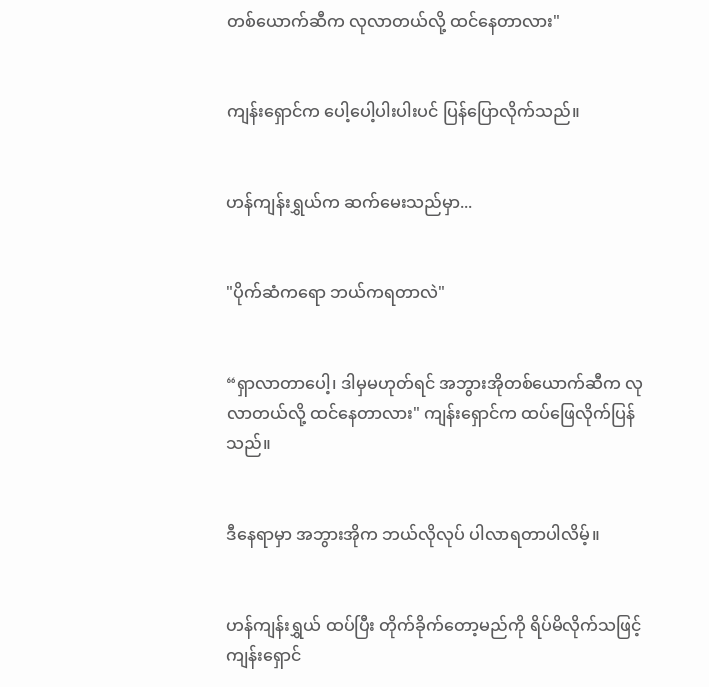တစ်ယောက်ဆီက လုလာတယ်လို့ ထင်နေတာလား"


ကျန်းရှောင်က ပေါ့ပေါ့ပါးပါးပင် ပြန်ပြောလိုက်သည်။


ဟန်ကျန်းရွှယ်က ဆက်မေးသည်မှာ...


"ပိုက်ဆံကရော ဘယ်ကရတာလဲ"


“ရှာလာတာပေါ့၊ ဒါမှမဟုတ်ရင် အဘွားအိုတစ်ယောက်ဆီက လုလာတယ်လို့ ထင်နေတာလား" ကျန်းရှောင်က ထပ်ဖြေလိုက်ပြန်သည်။


ဒီနေရာမှာ အဘွားအိုက ဘယ်လိုလုပ် ပါလာရတာပါလိမ့်။


ဟန်ကျန်းရွှယ် ထပ်ပြီး တိုက်ခိုက်တော့မည်ကို ရိပ်မိလိုက်သဖြင့် ကျန်းရှောင်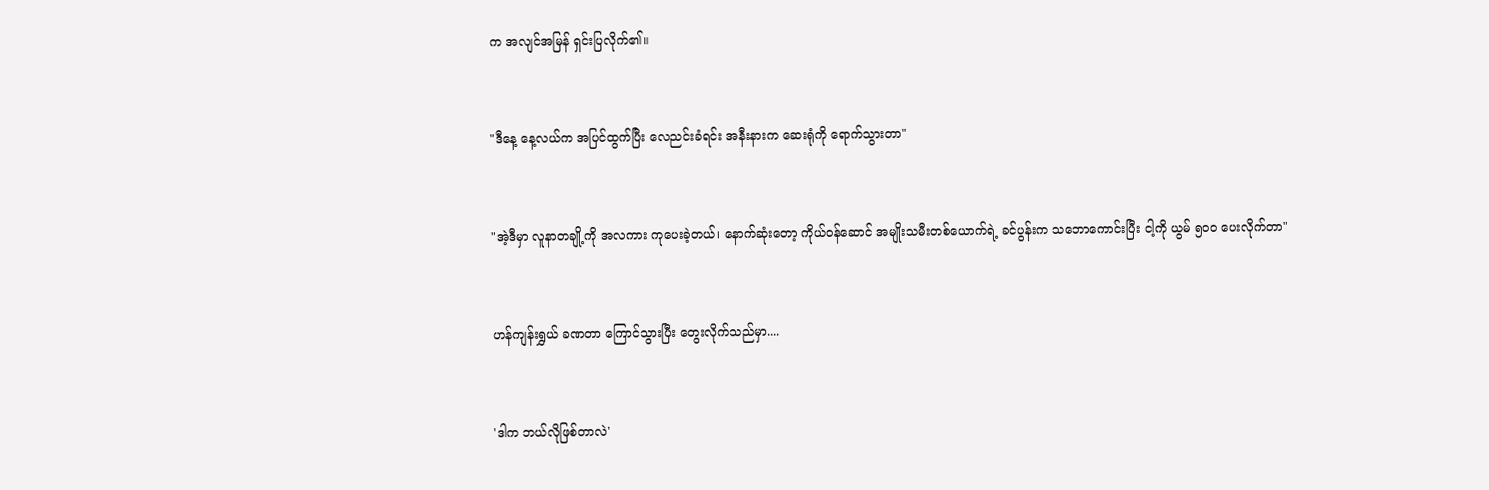က အလျင်အမြန် ရှင်းပြလိုက်၏။


"ဒီနေ့ နေ့လယ်က အပြင်ထွက်ပြီး လေညင်းခံရင်း အနီးနားက ဆေးရုံကို ရောက်သွားတာ"


"အဲ့ဒီမှာ လူနာတချို့ကို အလကား ကုပေးခဲ့တယ်၊ နောက်ဆုံးတော့ ကိုယ်ဝန်ဆောင် အမျိုးသမီးတစ်ယောက်ရဲ့ ခင်ပွန်းက သဘောကောင်းပြီး ငါ့ကို ယွမ် ၅၀၀ ပေးလိုက်တာ"


ဟန်ကျန်းရွှယ် ခဏတာ ကြောင်သွားပြီး တွေးလိုက်သည်မှာ....


'ဒါက ဘယ်လိုဖြစ်တာလဲ'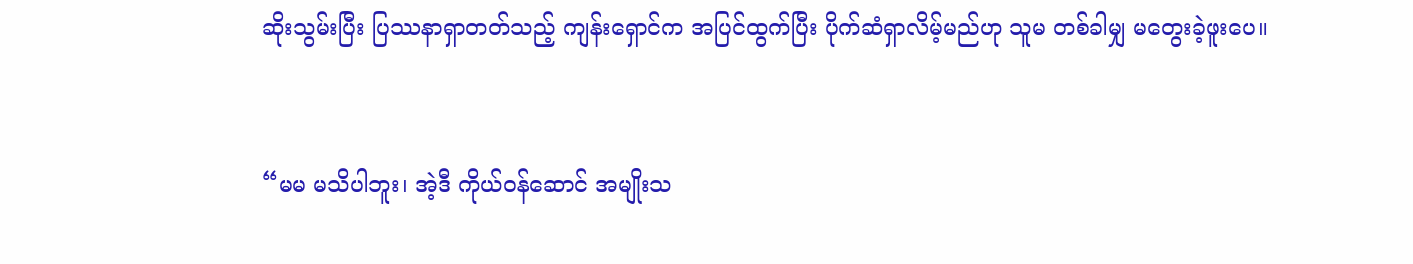ဆိုးသွမ်းပြီး ပြဿနာရှာတတ်သည့် ကျန်းရှောင်က အပြင်ထွက်ပြီး ပိုက်ဆံရှာလိမ့်မည်ဟု သူမ တစ်ခါမျှ မတွေးခဲ့ဖူးပေ။


“မမ မသိပါဘူး၊ အဲ့ဒီ ကိုယ်ဝန်ဆောင် အမျိုးသ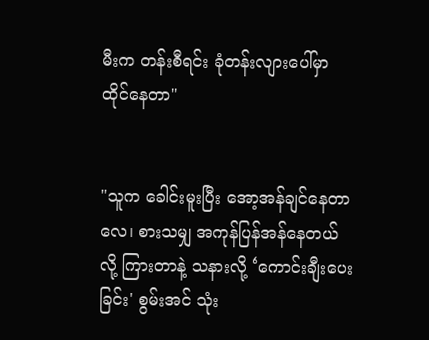မီးက တန်းစီရင်း ခုံတန်းလျားပေါ်မှာ ထိုင်နေတာ"


"သူက ခေါင်းမူးပြီး အော့အန်ချင်နေတာလေ၊ စားသမျှ အကုန်ပြန်အန်နေတယ်လို့ ကြားတာနဲ့ သနားလို့ ‘ကောင်းချီးပေးခြင်း' စွမ်းအင် သုံး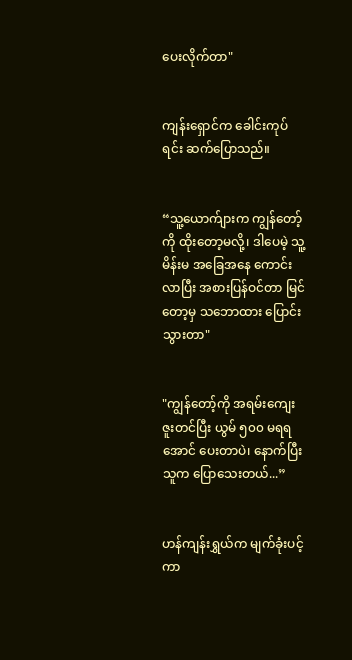ပေးလိုက်တာ"


ကျန်းရှောင်က ခေါင်းကုပ်ရင်း ဆက်ပြောသည်။


“သူ့ယောက်ျားက ကျွန်တော့်ကို ထိုးတော့မလို့၊ ဒါပေမဲ့ သူ့မိန်းမ အခြေအနေ ကောင်းလာပြီး အစားပြန်ဝင်တာ မြင်တော့မှ သဘောထား ပြောင်းသွားတာ"


"ကျွန်တော့်ကို အရမ်းကျေးဇူးတင်ပြီး ယွမ် ၅၀၀ မရရအောင် ပေးတာပဲ၊ နောက်ပြီး သူက ပြောသေးတယ်...”


ဟန်ကျန်းရွှယ်က မျက်ခုံးပင့်ကာ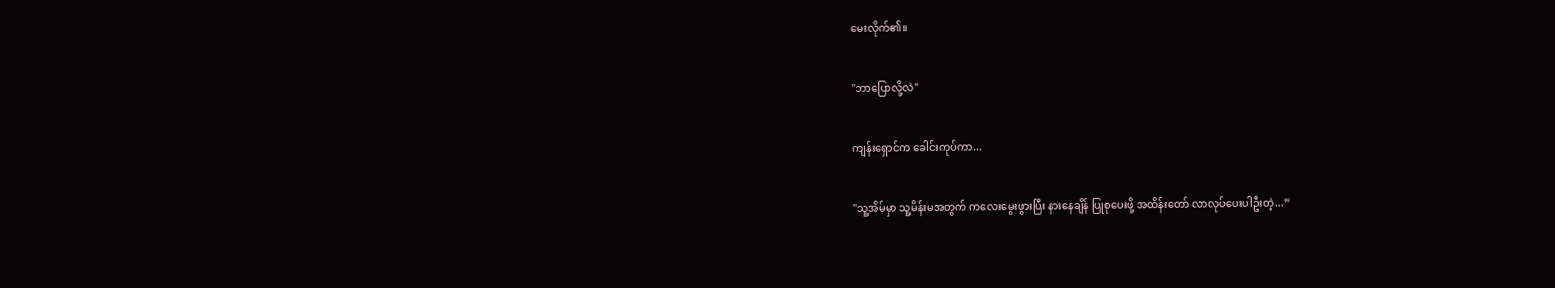မေးလိုက်၏။


"ဘာပြောလို့လဲ"


ကျန်းရှောင်က ခေါင်းကုပ်ကာ...


"သူ့အိမ်မှာ သူ့မိန်းမအတွက် ကလေးမွေးဖွားပြီး နားနေချိန် ပြုစုပေးဖို့ အထိန်းတော် လာလုပ်ပေးပါဦးတဲ့...”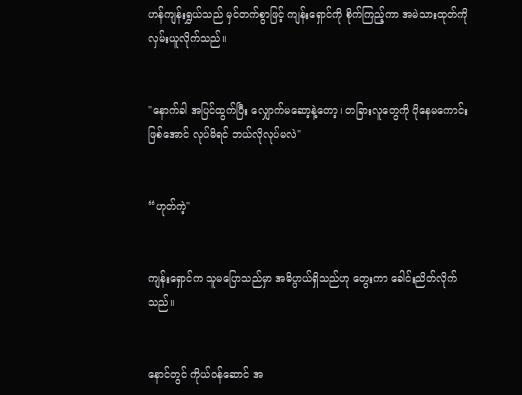ဟန်ကျန်းရွှယ်သည် မှင်တက်စွာဖြင့် ကျန်းရှောင်ကို စိုက်ကြည့်ကာ အမဲသားထုတ်ကို လှမ်းယူလိုက်သည်။


"နောက်ခါ အပြင်ထွက်ပြီး လျှောက်မဆော့နဲ့တော့၊ တခြားလူတွေကို ပိုနေမကောင်းဖြစ်အောင် လုပ်မိရင် ဘယ်လိုလုပ်မလဲ"


“ဟုတ်ကဲ့"


ကျန်းရှောင်က သူမပြောသည်မှာ အဓိပ္ပာယ်ရှိသည်ဟု တွေးကာ ခေါင်းညိတ်လိုက်သည်။


နောင်တွင် ကိုယ်ဝန်ဆောင် အ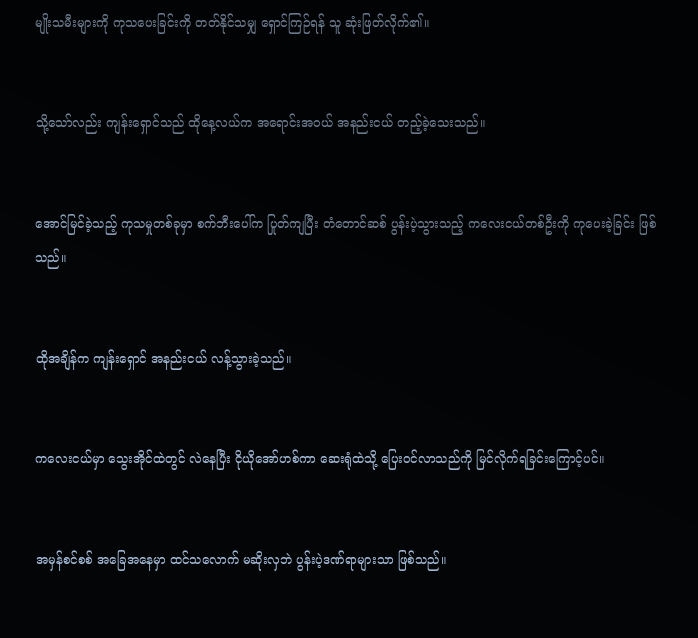မျိုးသမီးများကို ကုသပေးခြင်းကို တတ်နိုင်သမျှ ရှောင်ကြဉ်ရန် သူ ဆုံးဖြတ်လိုက်၏။


သို့သော်လည်း ကျန်းရှောင်သည် ထိုနေ့လယ်က အရောင်းအဝယ် အနည်းငယ် တည့်ခဲ့သေးသည်။


အောင်မြင်ခဲ့သည့် ကုသမှုတစ်ခုမှာ စက်ဘီးပေါ်က ပြုတ်ကျပြီး တံတောင်ဆစ် ပွန်းပဲ့သွားသည့် ကလေးငယ်တစ်ဦးကို ကုပေးခဲ့ခြင်း ဖြစ်သည်။


ထိုအချိန်က ကျန်းရှောင် အနည်းငယ် လန့်သွားခဲ့သည်။


ကလေးငယ်မှာ သွေးအိုင်ထဲတွင် လဲနေပြီး ငိုယိုအော်ဟစ်ကာ ဆေးရုံထဲသို့ ပြေးဝင်လာသည်ကို မြင်လိုက်ရခြင်းကြောင့်ပင်။


အမှန်စင်စစ် အခြေအနေမှာ ထင်သလောက် မဆိုးလှဘဲ ပွန်းပဲ့ဒဏ်ရာများသာ ဖြစ်သည်။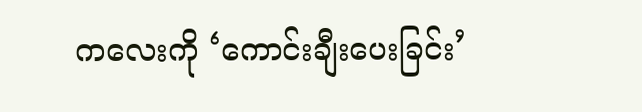ကလေးကို ‘ကောင်းချီးပေးခြင်း’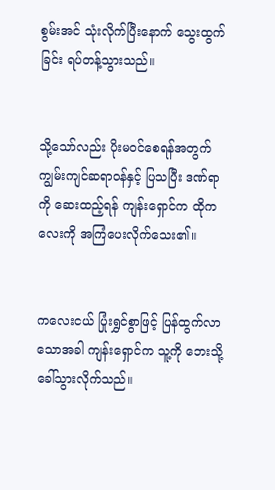စွမ်းအင် သုံးလိုက်ပြီးနောက် သွေးထွက်ခြင်း ရပ်တန့်သွားသည်။


သို့သော်လည်း ပိုးမဝင်စေရန်အတွက် ကျွမ်းကျင်ဆရာဝန်နှင့် ပြသပြီး ဒဏ်ရာကို ဆေးထည့်ရန် ကျန်းရှောင်က ထိုကလေးကို အကြံပေးလိုက်သေး၏။


ကလေးငယ် ပြုံးရွှင်စွာဖြင့် ပြန်ထွက်လာသောအခါ ကျန်းရှောင်က သူ့ကို ဘေးသို့ ခေါ်သွားလိုက်သည်။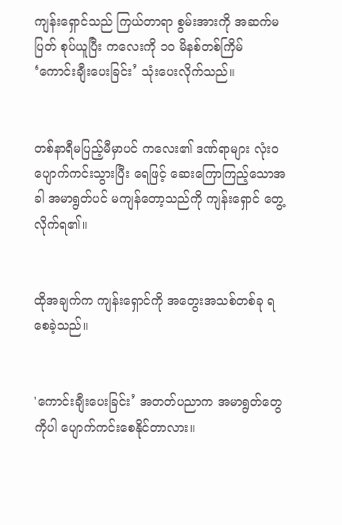ကျန်းရှောင်သည် ကြယ်တာရာ စွမ်းအားကို အဆက်မပြတ် စုပ်ယူပြီး ကလေးကို ၁၀ မိနစ်တစ်ကြိမ် ‘ကောင်းချီးပေးခြင်း’ သုံးပေးလိုက်သည်။


တစ်နာရီမပြည့်မီမှာပင် ကလေး၏ ဒဏ်ရာများ လုံးဝပျောက်ကင်းသွားပြီး ရေဖြင့် ဆေးကြောကြည့်သောအခါ အမာရွတ်ပင် မကျန်တော့သည်ကို ကျန်းရှောင် တွေ့လိုက်ရ၏။


ထိုအချက်က ကျန်းရှောင်ကို အတွေးအသစ်တစ်ခု ရစေခဲ့သည်။


'ကောင်းချီးပေးခြင်း’ အတတ်ပညာက အမာရွတ်တွေကိုပါ ပျောက်ကင်းစေနိုင်တာလား။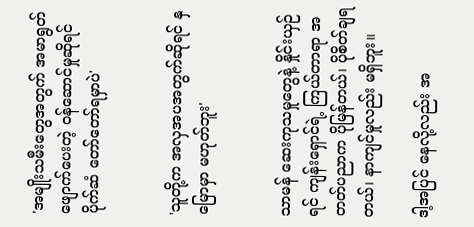'အမျိုးသမီးတွေအတွက် အမာရွတ်ဖျောက်ပေးတဲ့ ဝန်ဆောင်မှုဆိုရင် ပိုက်ဆံ တော်တော်ရမှာပဲ'


'သူတို့က အလှအပအတွက်ဆိုရင် နှမြောမှာ မဟုတ်ဘူး'


သာမန် ဆေးကုသမှုတွေနဲ့ နှိုင်းယှဉ်ရင် ကျန်းရှောင်ရဲ့ ကြယ်တာရာ အတတ်ပညာက ပိုမြန်တယ်၊ ပိုစိတ်ချရတယ်၊ နာကျင်မှုလည်း မရှိဘူး။

ဒါ့အပြင် နေလို့လည်း အ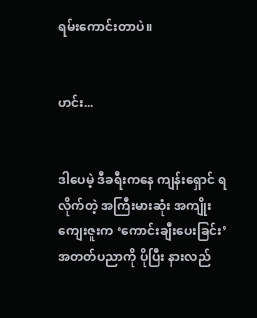ရမ်းကောင်းတာပဲ။


ဟင်း...


ဒါပေမဲ့ ဒီခရီးကနေ ကျန်းရှောင် ရလိုက်တဲ့ အကြီးမားဆုံး အကျိုးကျေးဇူးက ‘ကောင်းချီးပေးခြင်း’ အတတ်ပညာကို ပိုပြီး နားလည်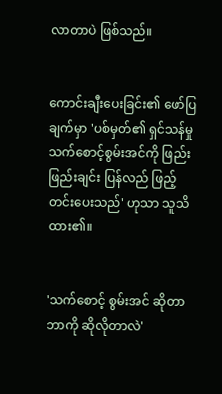လာတာပဲ ဖြစ်သည်။


ကောင်းချီးပေးခြင်း၏ ဖော်ပြချက်မှာ 'ပစ်မှတ်၏ ရှင်သန်မှု သက်စောင့်စွမ်းအင်ကို ဖြည်းဖြည်းချင်း ပြန်လည် ဖြည့်တင်းပေးသည်' ဟုသာ သူသိထား၏။


'သက်စောင့် စွမ်းအင် ဆိုတာ ဘာကို ဆိုလိုတာလဲ'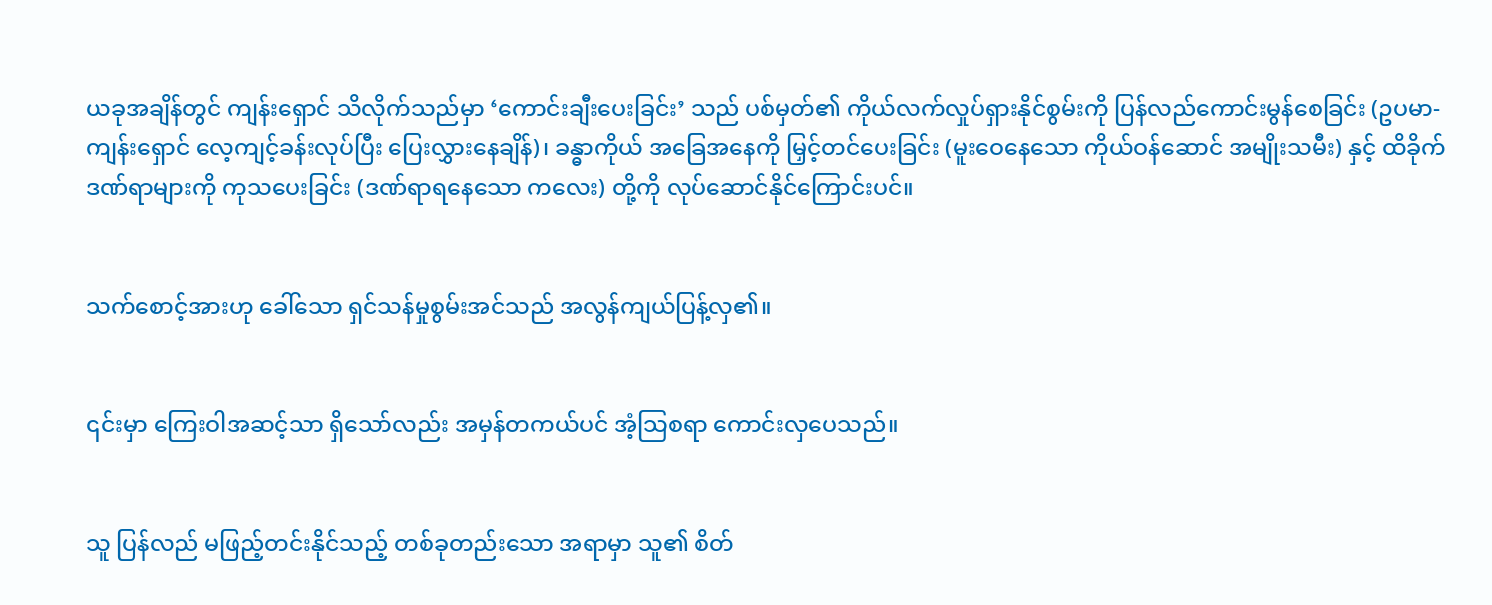ယခုအချိန်တွင် ကျန်းရှောင် သိလိုက်သည်မှာ ‘ကောင်းချီးပေးခြင်း’ သည် ပစ်မှတ်၏ ကိုယ်လက်လှုပ်ရှားနိုင်စွမ်းကို ပြန်လည်ကောင်းမွန်စေခြင်း (ဥပမာ- ကျန်းရှောင် လေ့ကျင့်ခန်းလုပ်ပြီး ပြေးလွှားနေချိန်)၊ ခန္ဓာကိုယ် အခြေအနေကို မြှင့်တင်ပေးခြင်း (မူးဝေနေသော ကိုယ်ဝန်ဆောင် အမျိုးသမီး) နှင့် ထိခိုက်ဒဏ်ရာများကို ကုသပေးခြင်း (ဒဏ်ရာရနေသော ကလေး) တို့ကို လုပ်ဆောင်နိုင်ကြောင်းပင်။


သက်စောင့်အားဟု ခေါ်သော ရှင်သန်မှုစွမ်းအင်သည် အလွန်ကျယ်ပြန့်လှ၏။


၎င်းမှာ ကြေးဝါအဆင့်သာ ရှိသော်လည်း အမှန်တကယ်ပင် အံ့သြစရာ ကောင်းလှပေသည်။


သူ ပြန်လည် မဖြည့်တင်းနိုင်သည့် တစ်ခုတည်းသော အရာမှာ သူ၏ စိတ်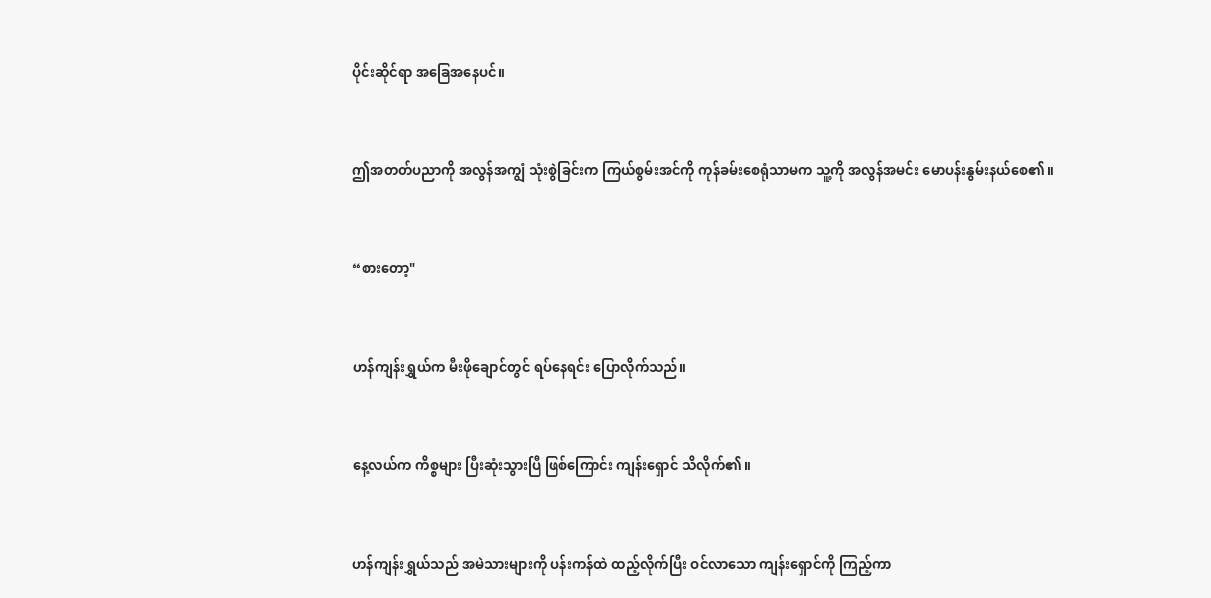ပိုင်းဆိုင်ရာ အခြေအနေပင်။


ဤအတတ်ပညာကို အလွန်အကျွံ သုံးစွဲခြင်းက ကြယ်စွမ်းအင်ကို ကုန်ခမ်းစေရုံသာမက သူ့ကို အလွန်အမင်း မောပန်းနွမ်းနယ်စေ၏။


“စားတော့"


ဟန်ကျန်းရွှယ်က မီးဖိုချောင်တွင် ရပ်နေရင်း ပြောလိုက်သည်။


နေ့လယ်က ကိစ္စများ ပြီးဆုံးသွားပြီ ဖြစ်ကြောင်း ကျန်းရှောင် သိလိုက်၏။


ဟန်ကျန်းရွှယ်သည် အမဲသားများကို ပန်းကန်ထဲ ထည့်လိုက်ပြီး ဝင်လာသော ကျန်းရှောင်ကို ကြည့်ကာ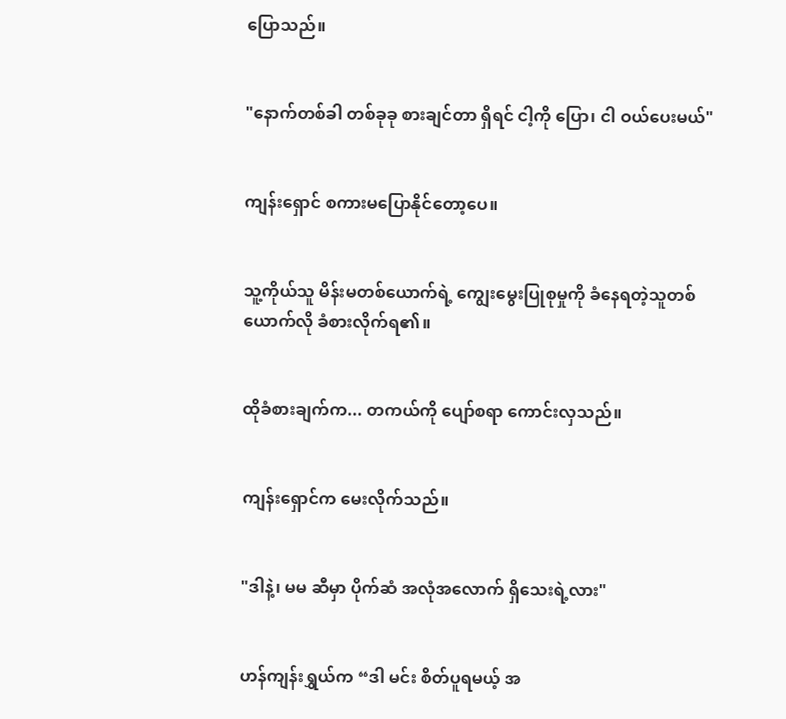ပြောသည်။


"နောက်တစ်ခါ တစ်ခုခု စားချင်တာ ရှိရင် ငါ့ကို ပြော၊ ငါ ဝယ်ပေးမယ်"


ကျန်းရှောင် စကားမပြောနိုင်တော့ပေ။


သူ့ကိုယ်သူ မိန်းမတစ်ယောက်ရဲ့ ကျွေးမွေးပြုစုမှုကို ခံနေရတဲ့သူတစ်ယောက်လို ခံစားလိုက်ရ၏။


ထိုခံစားချက်က... တကယ်ကို ပျော်စရာ ကောင်းလှသည်။


ကျန်းရှောင်က မေးလိုက်သည်။


"ဒါနဲ့၊ မမ ဆီမှာ ပိုက်ဆံ အလုံအလောက် ရှိသေးရဲ့လား"


ဟန်ကျန်းရွှယ်က “ဒါ မင်း စိတ်ပူရမယ့် အ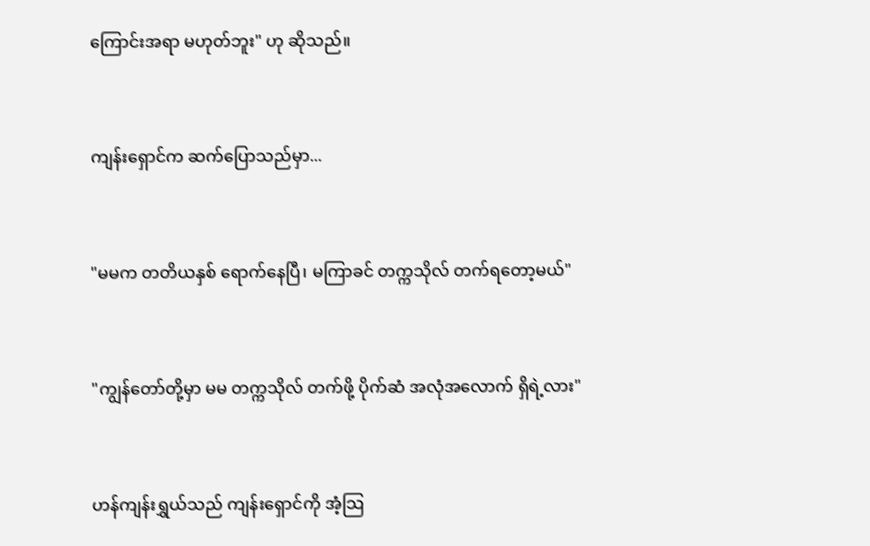ကြောင်းအရာ မဟုတ်ဘူး" ဟု ဆိုသည်။


ကျန်းရှောင်က ဆက်ပြောသည်မှာ...


"မမက တတိယနှစ် ရောက်နေပြီ၊ မကြာခင် တက္ကသိုလ် တက်ရတော့မယ်"


"ကျွန်တော်တို့မှာ မမ တက္ကသိုလ် တက်ဖို့ ပိုက်ဆံ အလုံအလောက် ရှိရဲ့လား"


ဟန်ကျန်းရွှယ်သည် ကျန်းရှောင်ကို အံ့သြ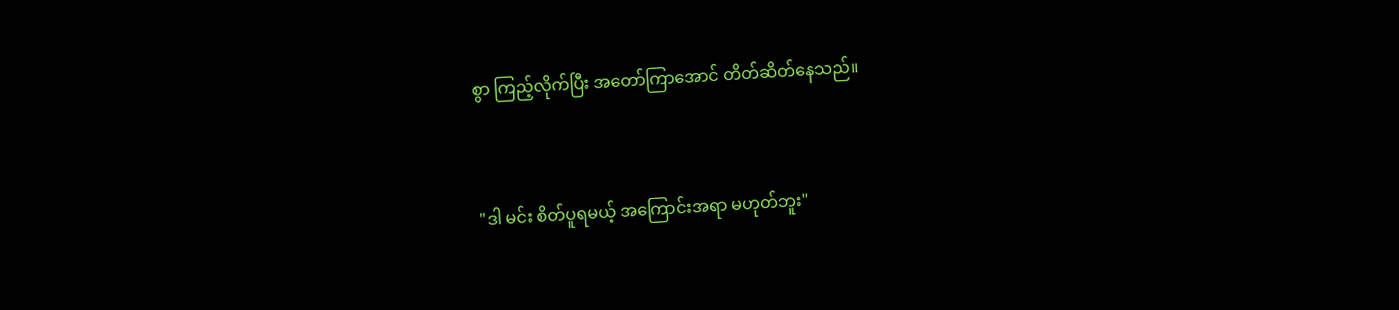စွာ ကြည့်လိုက်ပြီး အတော်ကြာအောင် တိတ်ဆိတ်နေသည်။


"ဒါ မင်း စိတ်ပူရမယ့် အကြောင်းအရာ မဟုတ်ဘူး"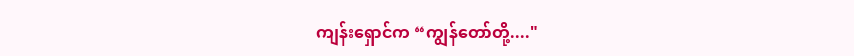ကျန်းရှောင်က “ကျွန်တော်တို့...."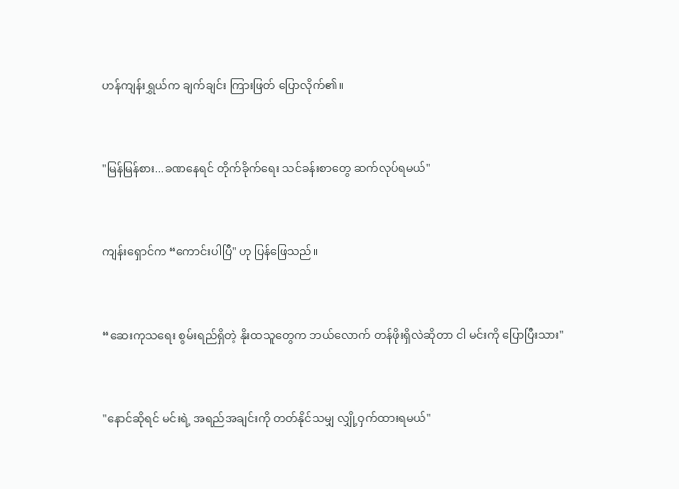ဟန်ကျန်းရွှယ်က ချက်ချင်း ကြားဖြတ် ပြောလိုက်၏။


"မြန်မြန်စား...ခဏနေရင် တိုက်ခိုက်ရေး သင်ခန်းစာတွေ ဆက်လုပ်ရမယ်"


ကျန်းရှောင်က “ကောင်းပါပြီ" ဟု ပြန်ဖြေသည်။


“ဆေးကုသရေး စွမ်းရည်ရှိတဲ့ နိုးထသူတွေက ဘယ်လောက် တန်ဖိုးရှိလဲဆိုတာ ငါ မင်းကို ပြောပြီးသား"


"နောင်ဆိုရင် မင်းရဲ့ အရည်အချင်းကို တတ်နိုင်သမျှ လျှို့ဝှက်ထားရမယ်"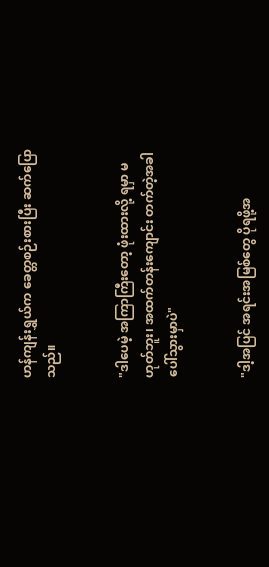ဟန်ကျန်းရွှယ်က ခေတ္တစဉ်းစားပြီး ဆက်ပြောသည်။


"ဒါပေမဲ့ အကြာကြီးတော့ ဖုံးထားလို့ ရမှာ မဟုတ်ဘူး၊ အထက်တန်းကျောင်း တက်တဲ့အခါ ပေါ်သွားမှာပဲ"


"ဒါ့အပြင် အရင်းအမြစ်တွေ ပိုရဖို့အ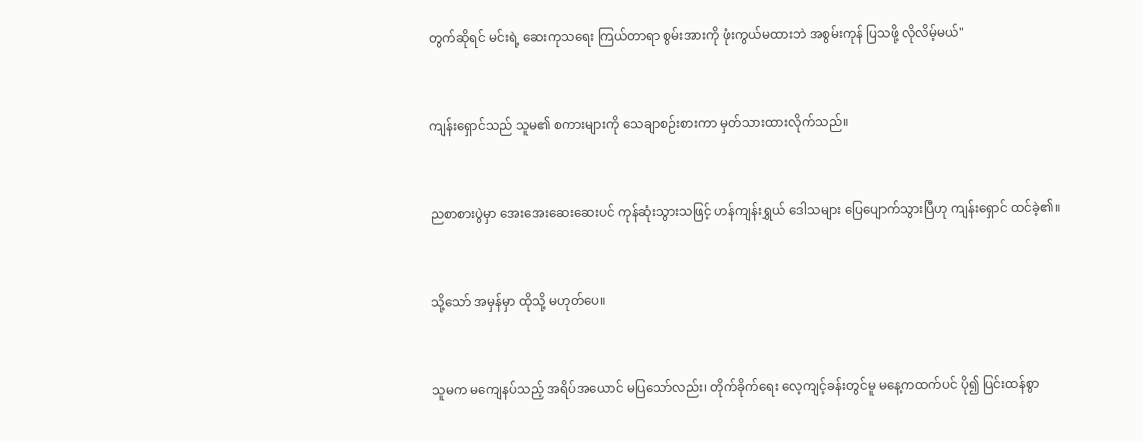တွက်ဆိုရင် မင်းရဲ့ ဆေးကုသရေး ကြယ်တာရာ စွမ်းအားကို ဖုံးကွယ်မထားဘဲ အစွမ်းကုန် ပြသဖို့ လိုလိမ့်မယ်"


ကျန်းရှောင်သည် သူမ၏ စကားများကို သေချာစဉ်းစားကာ မှတ်သားထားလိုက်သည်။


ညစာစားပွဲမှာ အေးအေးဆေးဆေးပင် ကုန်ဆုံးသွားသဖြင့် ဟန်ကျန်းရွှယ် ဒေါသများ ပြေပျောက်သွားပြီဟု ကျန်းရှောင် ထင်ခဲ့၏။


သို့သော် အမှန်မှာ ထိုသို့ မဟုတ်ပေ။


သူမက မကျေနပ်သည့် အရိပ်အယောင် မပြသော်လည်း၊ တိုက်ခိုက်ရေး လေ့ကျင့်ခန်းတွင်မူ မနေ့ကထက်ပင် ပို၍ ပြင်းထန်စွာ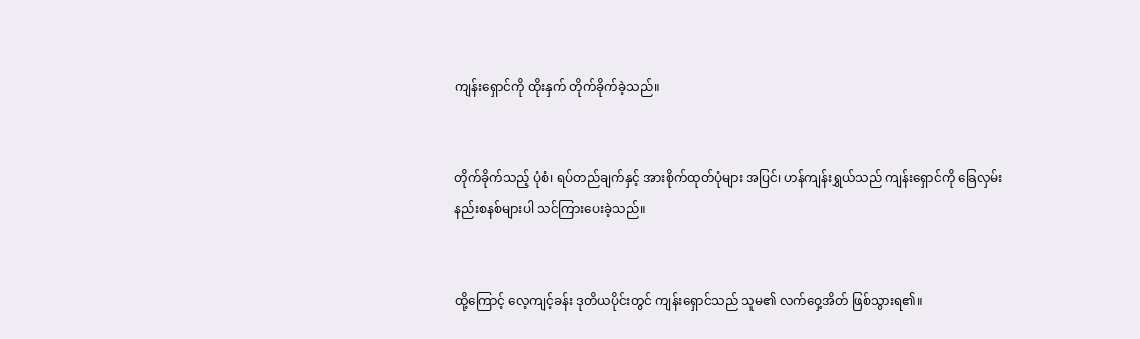ကျန်းရှောင်ကို ထိုးနှက် တိုက်ခိုက်ခဲ့သည်။


တိုက်ခိုက်သည့် ပုံစံ၊ ရပ်တည်ချက်နှင့် အားစိုက်ထုတ်ပုံများ အပြင်၊ ဟန်ကျန်းရွှယ်သည် ကျန်းရှောင်ကို ခြေလှမ်းနည်းစနစ်များပါ သင်ကြားပေးခဲ့သည်။


ထို့ကြောင့် လေ့ကျင့်ခန်း ဒုတိယပိုင်းတွင် ကျန်းရှောင်သည် သူမ၏ လက်ဝှေ့အိတ် ဖြစ်သွားရ၏။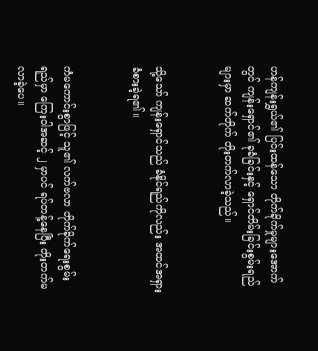ဟန်ကျန်းရွှယ်၏ ပြင်းထန်သော တိုက်ခိုက်မှုများအောက်တွင် ကျန်းရှောင်၏ ခုခံခြင်းနှင့် ရှောင်တိမ်းခြင်းစွမ်းရည်များမှာ ဆက်တိုက် တိုးတက်လာခဲ့သည်။


သို့သော် ကျန်းရှောင်သည် ခံနိုင်ရည်ကိုလည်း အထင်အရှား ခံစားခဲ့ရ၏။


ကံမကောင်းစွာဖြင့် သူ၏ လက်ဗလာ တိုက်ခိုက်ရေးစွမ်းရည်မှာ ကြေးဝါအဆင့် ၂ မှာပင် ရပ်တန့်နေပြီး တိုးတက်မလာခဲ့ပေ။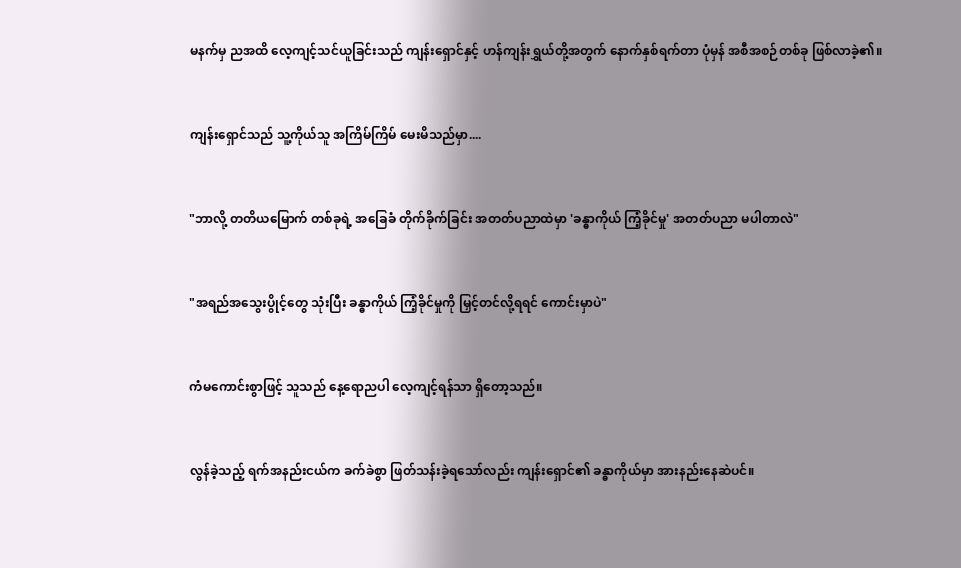မနက်မှ ညအထိ လေ့ကျင့်သင်ယူခြင်းသည် ကျန်းရှောင်နှင့် ဟန်ကျန်းရွှယ်တို့အတွက် နောက်နှစ်ရက်တာ ပုံမှန် အစီအစဉ်တစ်ခု ဖြစ်လာခဲ့၏။


ကျန်းရှောင်သည် သူ့ကိုယ်သူ အကြိမ်ကြိမ် မေးမိသည်မှာ....


"ဘာလို့ တတိယမြောက် တစ်ခုရဲ့ အခြေခံ တိုက်ခိုက်ခြင်း အတတ်ပညာထဲမှာ 'ခန္ဓာကိုယ် ကြံ့ခိုင်မှု' အတတ်ပညာ မပါတာလဲ"


"အရည်အသွေးပွိုင့်တွေ သုံးပြီး ခန္ဓာကိုယ် ကြံ့ခိုင်မှုကို မြှင့်တင်လို့ရရင် ကောင်းမှာပဲ"


ကံမကောင်းစွာဖြင့် သူသည် နေ့ရောညပါ လေ့ကျင့်ရန်သာ ရှိတော့သည်။


လွန်ခဲ့သည့် ရက်အနည်းငယ်က ခက်ခဲစွာ ဖြတ်သန်းခဲ့ရသော်လည်း ကျန်းရှောင်၏ ခန္ဓာကိုယ်မှာ အားနည်းနေဆဲပင်။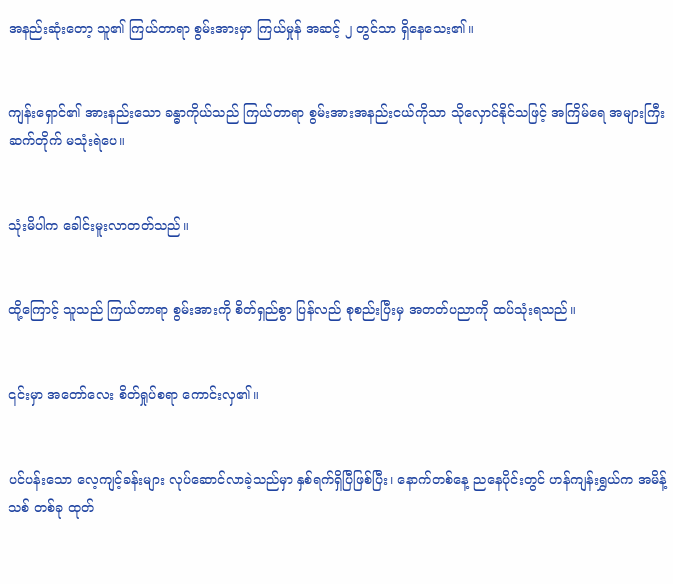အနည်းဆုံးတော့ သူ၏ ကြယ်တာရာ စွမ်းအားမှာ ကြယ်မှုန် အဆင့် ၂ တွင်သာ ရှိနေသေး၏။


ကျန်းရှောင်၏ အားနည်းသော ခန္ဓာကိုယ်သည် ကြယ်တာရာ စွမ်းအားအနည်းငယ်ကိုသာ သိုလှောင်နိုင်သဖြင့် အကြိမ်ရေ အများကြီး ဆက်တိုက် မသုံးရဲပေ။


သုံးမိပါက ခေါင်းမူးလာတတ်သည်။


ထို့ကြောင့် သူသည် ကြယ်တာရာ စွမ်းအားကို စိတ်ရှည်စွာ ပြန်လည် စုစည်းပြီးမှ အတတ်ပညာကို ထပ်သုံးရသည်။


၎င်းမှာ အတော်လေး စိတ်ရှုပ်စရာ ကောင်းလှ၏။


ပင်ပန်းသော လေ့ကျင့်ခန်းများ လုပ်ဆောင်လာခဲ့သည်မှာ နှစ်ရက်ရှိပြီဖြစ်ပြီး၊ နောက်တစ်နေ့ ညနေပိုင်းတွင် ဟန်ကျန်းရွှယ်က အမိန့်သစ် တစ်ခု ထုတ်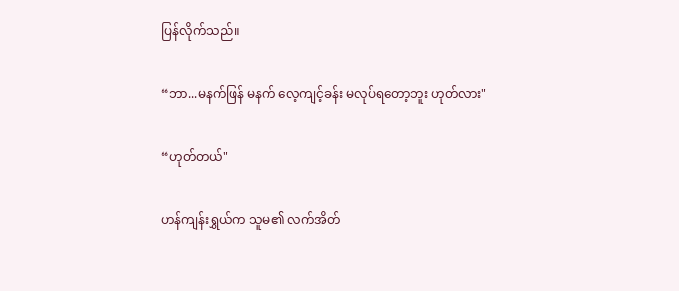ပြန်လိုက်သည်။


“ဘာ...မနက်ဖြန် မနက် လေ့ကျင့်ခန်း မလုပ်ရတော့ဘူး ဟုတ်လား"


“ဟုတ်တယ်"


ဟန်ကျန်းရွှယ်က သူမ၏ လက်အိတ်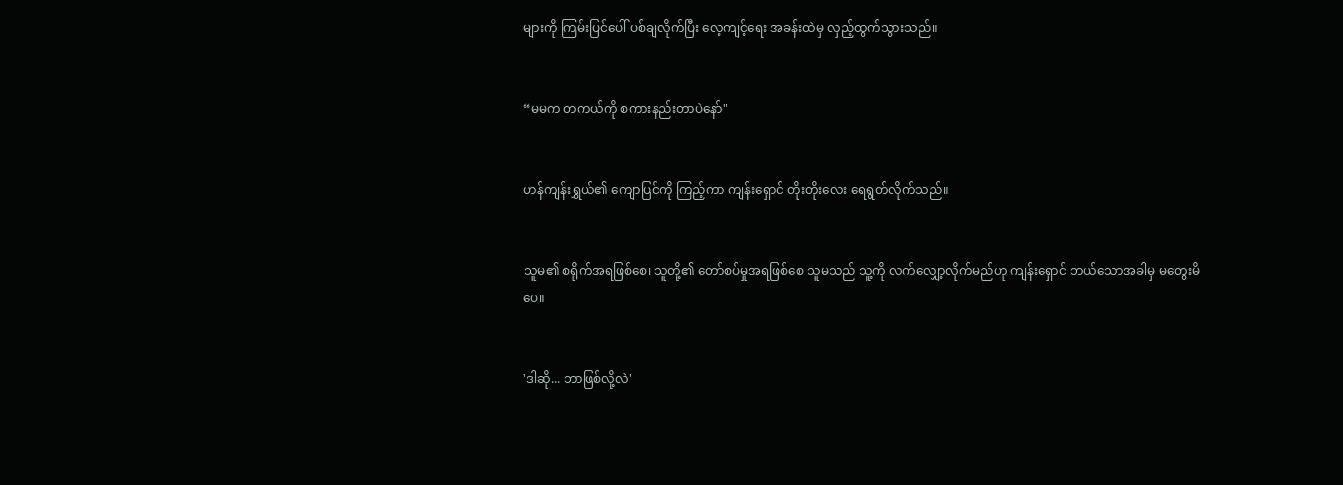များကို ကြမ်းပြင်ပေါ် ပစ်ချလိုက်ပြီး လေ့ကျင့်ရေး အခန်းထဲမှ လှည့်ထွက်သွားသည်။


“မမက တကယ်ကို စကားနည်းတာပဲနော်"


ဟန်ကျန်းရွှယ်၏ ကျောပြင်ကို ကြည့်ကာ ကျန်းရှောင် တိုးတိုးလေး ရေရွတ်လိုက်သည်။


သူမ၏ စရိုက်အရဖြစ်စေ၊ သူတို့၏ တော်စပ်မှုအရဖြစ်စေ သူမသည် သူ့ကို လက်လျှော့လိုက်မည်ဟု ကျန်းရှောင် ဘယ်သောအခါမှ မတွေးမိပေ။


'ဒါဆို... ဘာဖြစ်လို့လဲ'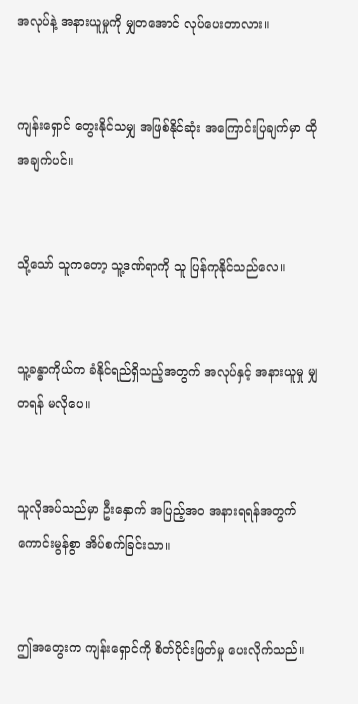အလုပ်နဲ့ အနားယူမှုကို မျှတအောင် လုပ်ပေးတာလား။


ကျန်းရှောင် တွေးနိုင်သမျှ အဖြစ်နိုင်ဆုံး အကြောင်းပြချက်မှာ ထိုအချက်ပင်။


သို့သော် သူကတော့ သူ့ဒဏ်ရာကို သူ ပြန်ကုနိုင်သည်လေ။


သူ့ခန္ဓာကိုယ်က ခံနိုင်ရည်ရှိသည့်အတွက် အလုပ်နှင့် အနားယူမှု မျှတရန် မလိုပေ။


သူလိုအပ်သည်မှာ ဦးနှောက် အပြည့်အဝ အနားရရန်အတွက် ကောင်းမွန်စွာ အိပ်စက်ခြင်းသာ။


ဤအတွေးက ကျန်းရှောင်ကို စိတ်ပိုင်းဖြတ်မှု ပေးလိုက်သည်။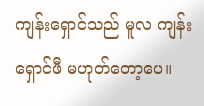ကျန်းရှောင်သည် မူလ ကျန်းရှောင်ဖီ မဟုတ်တော့ပေ။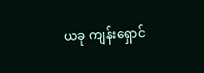ယခု ကျန်းရှောင်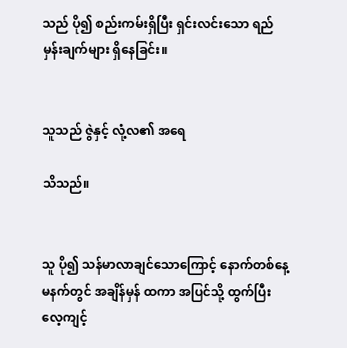သည် ပို၍ စည်းကမ်းရှိပြီး ရှင်းလင်းသော ရည်မှန်းချက်များ ရှိနေခြင်း။


သူသည် ဇွဲနှင့် လုံ့လ၏ အရေ

သိသည်။


သူ ပို၍ သန်မာလာချင်သောကြောင့် နောက်တစ်နေ့ မနက်တွင် အချိန်မှန် ထကာ အပြင်သို့ ထွက်ပြီး လေ့ကျင့်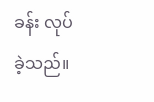ခန်း လုပ်ခဲ့သည်။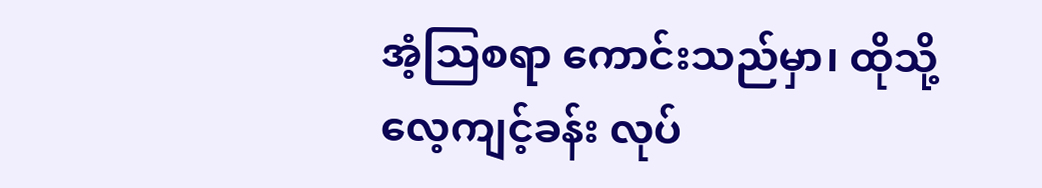အံ့သြစရာ ကောင်းသည်မှာ၊ ထိုသို့ လေ့ကျင့်ခန်း လုပ်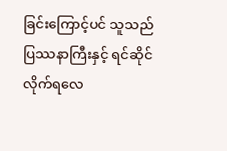ခြင်းကြောင့်ပင် သူသည် ပြဿနာကြီးနှင့် ရင်ဆိုင်လိုက်ရလေ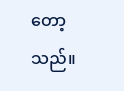တော့သည်။